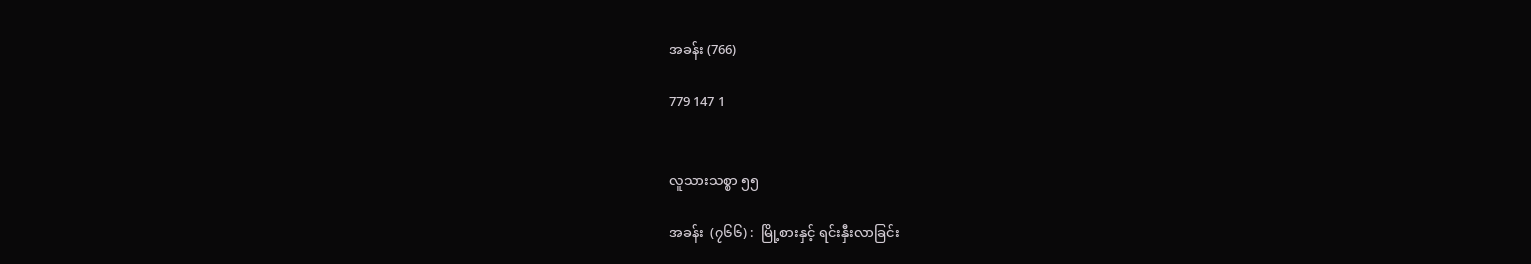အခန်း (766)

779 147 1


လူသားသစ္စာ ၅၅

အခန်း  (၇၆၆) :  မြို့စားနှင့် ရင်းနှီးလာခြင်း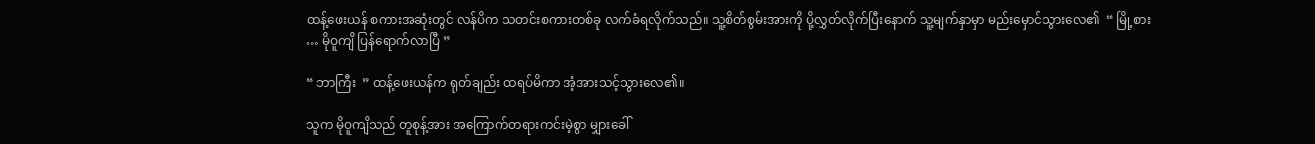ထန့်ဖေးယန် စကားအဆုံးတွင် လန်ပိက သတင်းစကားတစ်ခု လက်ခံရလိုက်သည်။ သူ့စိတ်စွမ်းအားကို ပို့လွှတ်လိုက်ပြီးနောက် သူ့မျက်နှာမှာ မည်းမှောင်သွားလေ၏  “ မြို့စား … မိုဝူကျိ ပြန်ရောက်လာပြီ ”

“ ဘာကြီး  ” ထန့်ဖေးယန်က ရုတ်ချည်း ထရပ်မိကာ အံ့အားသင့်သွားလေ၏။

သူက မိုဝူကျိသည် တူစုန့်အား အကြောက်တရားကင်းမဲ့စွာ မျှားခေါ်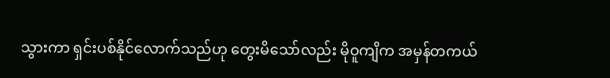သွားကာ ရှင်းပစ်နိုင်လောက်သည်ဟု တွေးမိသော်လည်း မိုဝူကျိက အမှန်တကယ်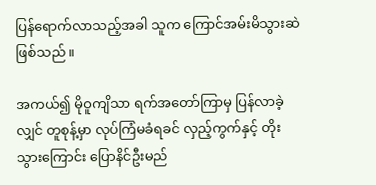ပြန်ရောက်လာသည့်အခါ သူက ကြောင်အမ်းမိသွားဆဲ ဖြစ်သည်။

အကယ်၍ မိုဝူကျိသာ ရက်အတော်ကြာမှ ပြန်လာခဲ့လျှင် တူစုန့်မှာ လုပ်ကြံမခံရခင် လှည့်ကွက်နှင့် တိုးသွားကြောင်း ပြောနိင်ဦးမည်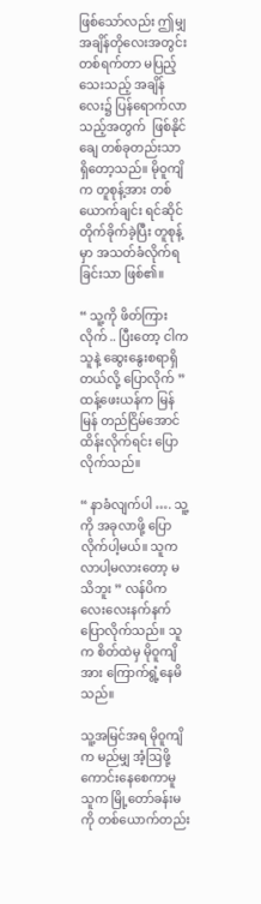ဖြစ်သော်လည်း ဤမျှအချိန်တိုလေးအတွင်း တစ်ရက်တာ မပြည့်သေးသည့် အချိန်လေး၌ ပြန်ရောက်လာသည့်အတွက်  ဖြစ်နိုင်ချေ တစ်ခုတည်းသာ ရှိတော့သည်။ မိုဝူကျိက တူစုန့်အား တစ်ယောက်ချင်း ရင်ဆိုင်တိုက်ခိုက်ခဲ့ပြီး တူစုန့်မှာ အသတ်ခံလိုက်ရခြင်းသာ ဖြစ်၏။

“ သူ့ကို ဖိတ်ကြားလိုက် .. ပြီးတော့ ငါက သူနဲ့ ဆွေးနွေးစရာရှိတယ်လို့ ပြောလိုက် ” ထန့်ဖေးယန်က မြန်မြန် တည်ငြိမ်အောင် ထိန်းလိုက်ရင်း ပြောလိုက်သည်။

“ နာခံလျက်ပါ …. သူ့ကို အခုလာဖို့ ပြောလိုက်ပါ့မယ်။ သူက လာပါ့မလားတော့ မသိဘူး ” လန်ပိက လေးလေးနက်နက် ပြောလိုက်သည်။ သူက စိတ်ထဲမှ မိုဝူကျိအား ကြောက်ရွံ့နေမိသည်။

သူ့အမြင်အရ မိုဝူကျိက မည်မျှ အံ့ဩဖို့ ကောင်းနေစေကာမူ သူက မြို့တော်ခန်းမကို တစ်ယောက်တည်း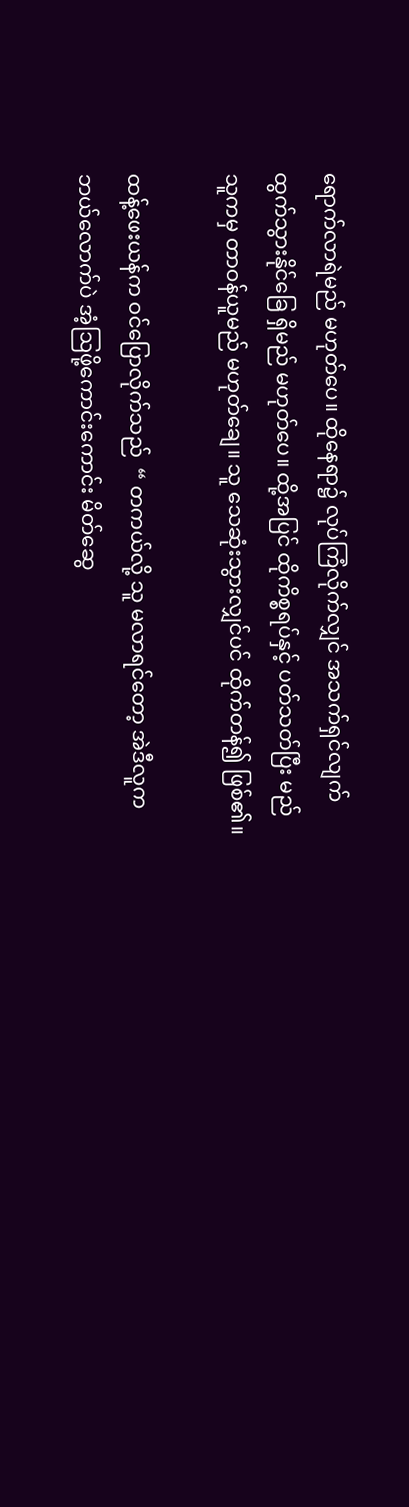ရောက်လာရဲမည် မဟုတ်ပေ။ ထိုနေရာ၌ လုပ်ကြံလိုက်လျှင် အသက်ရှင်လျက် ထွက်သွားနိုင်ခြေ ရှိမည် မဟုတ်ပေ။ ထို့အပြင် ထိုကိစ္စရပ်နှင့် ပတ်သတ်ပြီး မည်သူကမှ တာဝန်ယူမည် မဟုတ်ချေ။ သူ သေဆုံးသွားလျှင်ပင် ထိုက်တန်၍ ဖြစ်၏။

ထန့်ဖေးယန်က ဝင်ပြောလိုက်သည်  “ တကယ်လို့ သူ မလာရင်တော့ အဲဒီလူက ဘယ်လောက်ပဲ အံ့ဩဖို့ကောင်းကောင်း မိတ်ဆွေ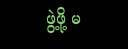ဖွဲ့ဖို့ မ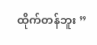ထိုက်တန်ဘူး ”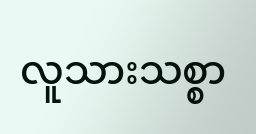လူသားသစ္စာ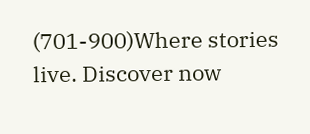(701-900)Where stories live. Discover now